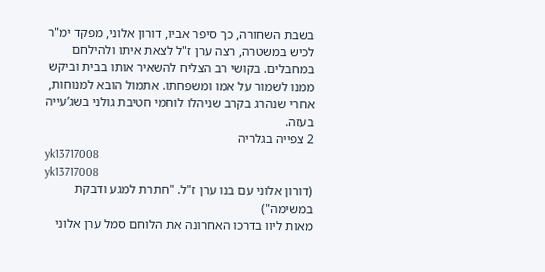בשבת השחורה, כך סיפר אביו, דורון אלוני, מפקד ימ"ר לכיש במשטרה, רצה ערן ז"ל לצאת איתו ולהילחם במחבלים. בקושי רב הצליח להשאיר אותו בבית וביקש ממנו לשמור על אמו ומשפחתו. אתמול הובא למנוחות, אחרי שנהרג בקרב שניהלו לוחמי חטיבת גולני בשג’עייה בעזה.
2 צפייה בגלריה
yk13717008
yk13717008
(דורון אלוני עם בנו ערן ז"ל. "חתרת למגע ודבקת במשימה")
מאות ליוו בדרכו האחרונה את הלוחם סמל ערן אלוני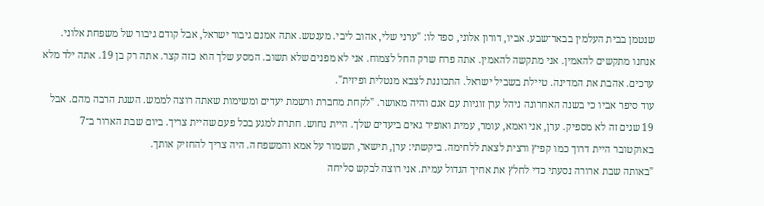שנטמן בבית העלמין בבאר־שבע. אביו, דורון אלוני, ספד לו: "ערני שלי, אהוב ליבי. מענטש. אתה אמנם גיבור ישראל, אבל קודם גיבור של משפחת אלוני. אנחנו מתקשים להאמין. אני מתקשה להאמין. אתה פרח שרק החל לצמוח. אני לא מפנים שלא תשוב. המסע שלך הוא כזה קצר. אתה רק בן 19. אתה ילד מלא ערכים. אהבת את המדינה. טיילת בשביל ישראל. התכוננת לצבא מנטלית ופיזית".
עוד סיפר אביו כי בשנה האחרונה ניהל ערן זוגיות עם אגם והיה מאושר. "לקחת מחברת ורשמת יעדים ומשימות שאתה רוצה לממש. השגת הרבה מהם. אבל 19 שנים זה לא מספיק. ערן, אני ואמא, עומר, עמית ואופיר גאים ביעדים שלך. היית נחוש. חתרת למגע בכל פעם שהיית צריך. ביום שבת הארור ב־7 באוקטובר היית דרוך כמו קפיץ ורצית לצאת ללחימה. ביקשתי: ערן, תישאר, תשמור על אמא והמשפחה. היה צריך להחזיק אותך.
"באותה שבת ארורה נסעתי כדי לחלץ את אחיך הגדול עמית. אני רוצה לבקש סליחה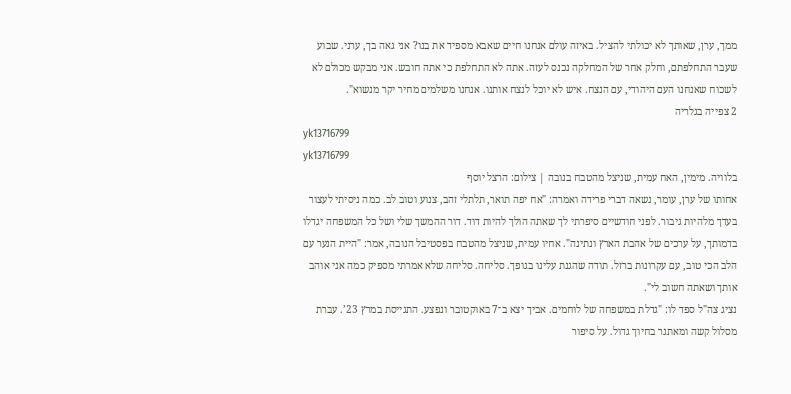ממך, ערן, שאותך לא יכולתי להציל. באיזה עולם אנחנו חיים שאבא מספיד את בנו? אני גאה בך, ערני. שבוע שעבר התחלפתם, וחלק אחר של המחלקה נכנס לעזה. אתה לא התחלפת כי אתה חובש. אני מבקש מכולם לא לשכוח שאנחנו העם היהודי, עם הנצח. איש לא יוכל לנצח אותנו. אנחנו משלמים מחיר יקר מנשוא".
2 צפייה בגלריה
yk13716799
yk13716799
בלוויה. מימין, האח עמית, שניצל מהטבח בנובה | צילום: הרצל יוסף
אחותו של ערן, עומר, נשאה דברי פרידה ואמרה: "אח יפה תואר, תלתלי זהב, צנוע וטוב לב. כמה ניסיתי לעצור בעדך מלהיות גיבור. לפני חודשיים סיפרתי לך שאתה הולך להיות דוד. דור ההמשך שלי ושל כל המשפחה יגדלו בדמותך, על ערכים של אהבת הארץ ונתינה". אחיו עמית, שניצל מהטבח בפסטיבל הנובה, אמר: "היית הנער עם הלב הכי טוב, עם עקרונות ברזל. תודה שהגנת עלינו בגופך. סליחה. סליחה שלא אמרתי מספיק כמה אני אוהב אותך ושאתה חשוב לי".
נציג צה"ל ספד לו: "גדלת במשפחה של לוחמים. אביך יצא ב־7 באוקטובר ונפצע. התגייסת במרץ 23’. עברת מסלול קשה ומאתגר בחיוך גדול. על סיפור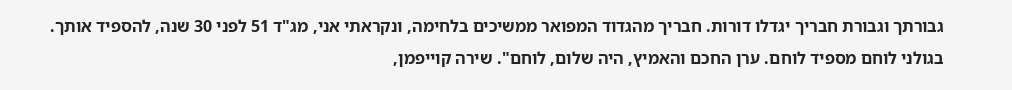גבורתך וגבורת חבריך יגדלו דורות. חבריך מהגדוד המפואר ממשיכים בלחימה, ונקראתי אני, מג"ד 51 לפני 30 שנה, להספיד אותך. בגולני לוחם מספיד לוחם. ערן החכם והאמיץ, היה שלום, לוחם". שירה קוייפמן,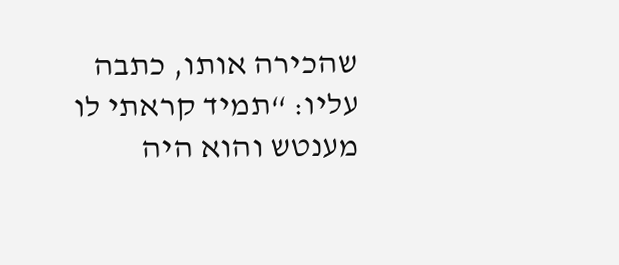שהכירה אותו, כתבה עליו: “תמיד קראתי לו מענטש והוא היה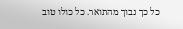כל כך נבוך מהתואר. כל כולו טוב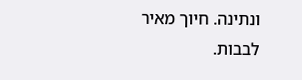ונתינה. חיוך מאיר לבבות.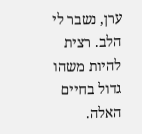ערן, נשבר לי הלב. רצית להיות משהו גדול בחיים האלה.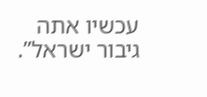עכשיו אתה גיבור ישראל”.